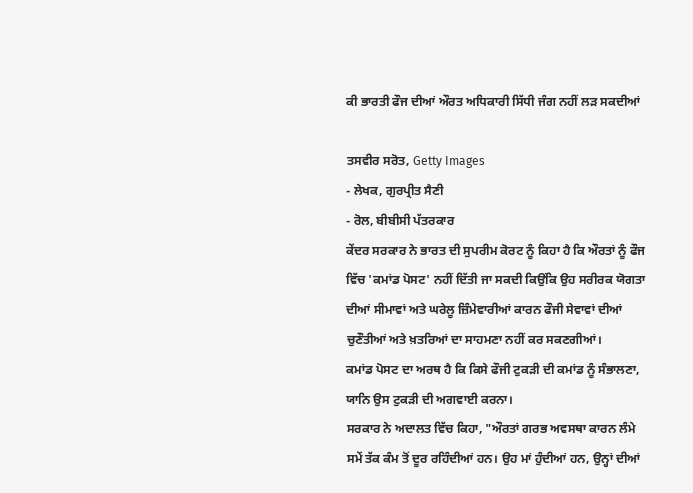ਕੀ ਭਾਰਤੀ ਫੌਜ ਦੀਆਂ ਔਰਤ ਅਧਿਕਾਰੀ ਸਿੱਧੀ ਜੰਗ ਨਹੀਂ ਲੜ ਸਕਦੀਆਂ

ਤਸਵੀਰ ਸਰੋਤ, Getty Images
- ਲੇਖਕ, ਗੁਰਪ੍ਰੀਤ ਸੈਣੀ
- ਰੋਲ, ਬੀਬੀਸੀ ਪੱਤਰਕਾਰ
ਕੇਂਦਰ ਸਰਕਾਰ ਨੇ ਭਾਰਤ ਦੀ ਸੁਪਰੀਮ ਕੋਰਟ ਨੂੰ ਕਿਹਾ ਹੈ ਕਿ ਔਰਤਾਂ ਨੂੰ ਫੌਜ ਵਿੱਚ 'ਕਮਾਂਡ ਪੋਸਟ' ਨਹੀਂ ਦਿੱਤੀ ਜਾ ਸਕਦੀ ਕਿਉਂਕਿ ਉਹ ਸਰੀਰਕ ਯੋਗਤਾ ਦੀਆਂ ਸੀਮਾਵਾਂ ਅਤੇ ਘਰੇਲੂ ਜ਼ਿੰਮੇਵਾਰੀਆਂ ਕਾਰਨ ਫੌਜੀ ਸੇਵਾਵਾਂ ਦੀਆਂ ਚੁਣੌਤੀਆਂ ਅਤੇ ਖ਼ਤਰਿਆਂ ਦਾ ਸਾਹਮਣਾ ਨਹੀਂ ਕਰ ਸਕਣਗੀਆਂ।
ਕਮਾਂਡ ਪੋਸਟ ਦਾ ਅਰਥ ਹੈ ਕਿ ਕਿਸੇ ਫੌਜੀ ਟੁਕੜੀ ਦੀ ਕਮਾਂਡ ਨੂੰ ਸੰਭਾਲਣਾ, ਯਾਨਿ ਉਸ ਟੁਕੜੀ ਦੀ ਅਗਵਾਈ ਕਰਨਾ।
ਸਰਕਾਰ ਨੇ ਅਦਾਲਤ ਵਿੱਚ ਕਿਹਾ, "ਔਰਤਾਂ ਗਰਭ ਅਵਸਥਾ ਕਾਰਨ ਲੰਮੇ ਸਮੇਂ ਤੱਕ ਕੰਮ ਤੋਂ ਦੂਰ ਰਹਿੰਦੀਆਂ ਹਨ। ਉਹ ਮਾਂ ਹੁੰਦੀਆਂ ਹਨ, ਉਨ੍ਹਾਂ ਦੀਆਂ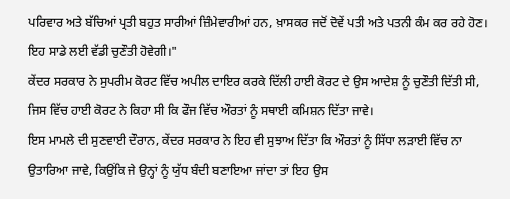ਪਰਿਵਾਰ ਅਤੇ ਬੱਚਿਆਂ ਪ੍ਰਤੀ ਬਹੁਤ ਸਾਰੀਆਂ ਜ਼ਿੰਮੇਵਾਰੀਆਂ ਹਨ, ਖ਼ਾਸਕਰ ਜਦੋਂ ਦੋਵੇਂ ਪਤੀ ਅਤੇ ਪਤਨੀ ਕੰਮ ਕਰ ਰਹੇ ਹੋਣ। ਇਹ ਸਾਡੇ ਲਈ ਵੱਡੀ ਚੁਣੌਤੀ ਹੋਵੇਗੀ।"
ਕੇਂਦਰ ਸਰਕਾਰ ਨੇ ਸੁਪਰੀਮ ਕੋਰਟ ਵਿੱਚ ਅਪੀਲ ਦਾਇਰ ਕਰਕੇ ਦਿੱਲੀ ਹਾਈ ਕੋਰਟ ਦੇ ਉਸ ਆਦੇਸ਼ ਨੂੰ ਚੁਣੌਤੀ ਦਿੱਤੀ ਸੀ, ਜਿਸ ਵਿੱਚ ਹਾਈ ਕੋਰਟ ਨੇ ਕਿਹਾ ਸੀ ਕਿ ਫੌਜ ਵਿੱਚ ਔਰਤਾਂ ਨੂੰ ਸਥਾਈ ਕਮਿਸ਼ਨ ਦਿੱਤਾ ਜਾਵੇ।
ਇਸ ਮਾਮਲੇ ਦੀ ਸੁਣਵਾਈ ਦੌਰਾਨ, ਕੇਂਦਰ ਸਰਕਾਰ ਨੇ ਇਹ ਵੀ ਸੁਝਾਅ ਦਿੱਤਾ ਕਿ ਔਰਤਾਂ ਨੂੰ ਸਿੱਧਾ ਲੜਾਈ ਵਿੱਚ ਨਾ ਉਤਾਰਿਆ ਜਾਵੇ, ਕਿਉਂਕਿ ਜੇ ਉਨ੍ਹਾਂ ਨੂੰ ਯੁੱਧ ਬੰਦੀ ਬਣਾਇਆ ਜਾਂਦਾ ਤਾਂ ਇਹ ਉਸ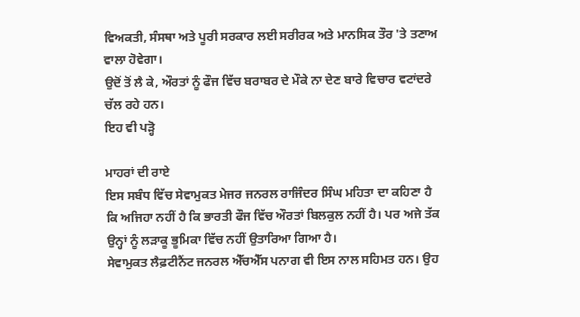ਵਿਅਕਤੀ, ਸੰਸਥਾ ਅਤੇ ਪੂਰੀ ਸਰਕਾਰ ਲਈ ਸਰੀਰਕ ਅਤੇ ਮਾਨਸਿਕ ਤੌਰ 'ਤੇ ਤਣਾਅ ਵਾਲਾ ਹੋਵੇਗਾ।
ਉਦੋਂ ਤੋਂ ਲੈ ਕੇ, ਔਰਤਾਂ ਨੂੰ ਫੌਜ ਵਿੱਚ ਬਰਾਬਰ ਦੇ ਮੌਕੇ ਨਾ ਦੇਣ ਬਾਰੇ ਵਿਚਾਰ ਵਟਾਂਦਰੇ ਚੱਲ ਰਹੇ ਹਨ।
ਇਹ ਵੀ ਪੜ੍ਹੋ

ਮਾਹਰਾਂ ਦੀ ਰਾਏ
ਇਸ ਸਬੰਧ ਵਿੱਚ ਸੇਵਾਮੁਕਤ ਮੇਜਰ ਜਨਰਲ ਰਾਜਿੰਦਰ ਸਿੰਘ ਮਹਿਤਾ ਦਾ ਕਹਿਣਾ ਹੈ ਕਿ ਅਜਿਹਾ ਨਹੀਂ ਹੈ ਕਿ ਭਾਰਤੀ ਫੌਜ ਵਿੱਚ ਔਰਤਾਂ ਬਿਲਕੁਲ ਨਹੀਂ ਹੈ। ਪਰ ਅਜੇ ਤੱਕ ਉਨ੍ਹਾਂ ਨੂੰ ਲੜਾਕੂ ਭੂਮਿਕਾ ਵਿੱਚ ਨਹੀਂ ਉਤਾਰਿਆ ਗਿਆ ਹੈ।
ਸੇਵਾਮੁਕਤ ਲੈਫ਼ਟੀਨੈਂਟ ਜਨਰਲ ਐੱਚਐੱਸ ਪਨਾਗ ਵੀ ਇਸ ਨਾਲ ਸਹਿਮਤ ਹਨ। ਉਹ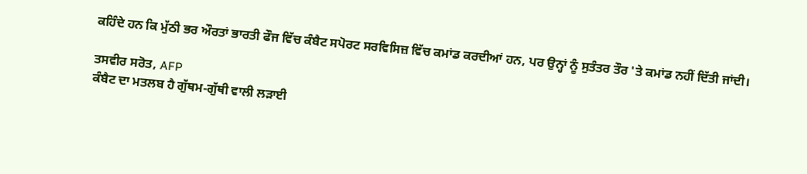ਕਹਿੰਦੇ ਹਨ ਕਿ ਮੁੱਠੀ ਭਰ ਔਰਤਾਂ ਭਾਰਤੀ ਫੌਜ ਵਿੱਚ ਕੰਬੈਟ ਸਪੋਰਟ ਸਰਵਿਸਿਜ਼ ਵਿੱਚ ਕਮਾਂਡ ਕਰਦੀਆਂ ਹਨ, ਪਰ ਉਨ੍ਹਾਂ ਨੂੰ ਸੁਤੰਤਰ ਤੌਰ 'ਤੇ ਕਮਾਂਡ ਨਹੀਂ ਦਿੱਤੀ ਜਾਂਦੀ।

ਤਸਵੀਰ ਸਰੋਤ, AFP
ਕੰਬੈਟ ਦਾ ਮਤਲਬ ਹੈ ਗੁੱਥਮ-ਗੁੱਥੀ ਵਾਲੀ ਲੜਾਈ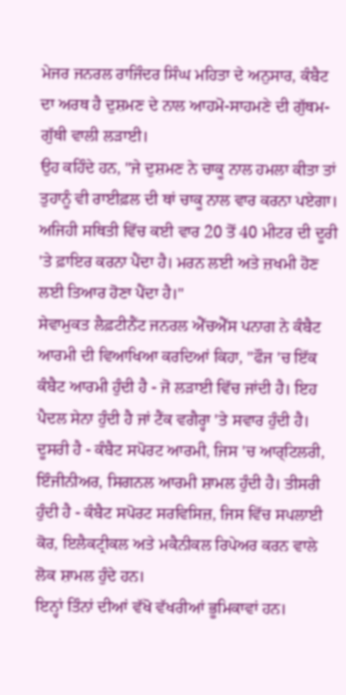ਮੇਜਰ ਜਨਰਲ ਰਾਜਿੰਦਰ ਸਿੰਘ ਮਹਿਤਾ ਦੇ ਅਨੁਸਾਰ, ਕੰਬੈਟ ਦਾ ਅਰਥ ਹੈ ਦੁਸ਼ਮਣ ਦੇ ਨਾਲ ਆਹਮੋ-ਸਾਹਮਣੇ ਦੀ ਗੁੱਥਮ-ਗੁੱਥੀ ਵਾਲੀ ਲੜਾਈ।
ਉਹ ਕਹਿੰਦੇ ਹਨ, "ਜੇ ਦੁਸ਼ਮਣ ਨੇ ਚਾਕੂ ਨਾਲ ਹਮਲਾ ਕੀਤਾ ਤਾਂ ਤੁਹਾਨੂੰ ਵੀ ਰਾਈਫ਼ਲ ਦੀ ਥਾਂ ਚਾਕੂ ਨਾਲ ਵਾਰ ਕਰਨਾ ਪਏਗਾ। ਅਜਿਹੀ ਸਥਿਤੀ ਵਿੱਚ ਕਈ ਵਾਰ 20 ਤੋਂ 40 ਮੀਟਰ ਦੀ ਦੂਰੀ 'ਤੇ ਫ਼ਾਇਰ ਕਰਨਾ ਪੈਂਦਾ ਹੈ। ਮਰਨ ਲਈ ਅਤੇ ਜ਼ਖਮੀ ਹੋਣ ਲਈ ਤਿਆਰ ਹੋਣਾ ਪੈਂਦਾ ਹੈ।"
ਸੇਵਾਮੁਕਤ ਲੈਫ਼ਟੀਨੈਂਟ ਜਨਰਲ ਐੱਚਐੱਸ ਪਨਾਗ ਨੇ ਕੰਬੈਟ ਆਰਮੀ ਦੀ ਵਿਆਖਿਆ ਕਰਦਿਆਂ ਕਿਹਾ, "ਫੌਜ 'ਚ ਇੱਕ ਕੰਬੈਟ ਆਰਮੀ ਹੁੰਦੀ ਹੈ - ਜੋ ਲੜਾਈ ਵਿੱਚ ਜਾਂਦੀ ਹੈ। ਇਹ ਪੈਦਲ ਸੇਨਾ ਹੁੰਦੀ ਹੈ ਜਾਂ ਟੈਂਕ ਵਗੈਰ੍ਹਾ 'ਤੇ ਸਵਾਰ ਹੁੰਦੀ ਹੈ। ਦੂਸਰੀ ਹੈ - ਕੰਬੈਟ ਸਪੋਰਟ ਆਰਮੀ, ਜਿਸ 'ਚ ਆਰ੍ਟਿਲਰੀ, ਇੰਜੀਨੀਅਰ, ਸਿਗਨਲ ਆਰਮੀ ਸ਼ਾਮਲ ਹੁੰਦੀ ਹੈ। ਤੀਸਰੀ ਹੁੰਦੀ ਹੈ - ਕੰਬੈਟ ਸਪੋਰਟ ਸਰਵਿਸਿਜ਼, ਜਿਸ ਵਿੱਚ ਸਪਲਾਈ ਕੋਰ, ਇਲੈਕਟ੍ਰੀਕਲ ਅਤੇ ਮਕੈਨੀਕਲ ਰਿਪੇਅਰ ਕਰਨ ਵਾਲੇ ਲੋਕ ਸ਼ਾਮਲ ਹੁੰਦੇ ਹਨ।
ਇਨ੍ਹਾਂ ਤਿੰਨਾਂ ਦੀਆਂ ਵੱਖੋ ਵੱਖਰੀਆਂ ਭੂਮਿਕਾਵਾਂ ਹਨ।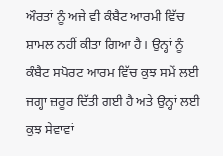ਔਰਤਾਂ ਨੂੰ ਅਜੇ ਵੀ ਕੰਬੈਟ ਆਰਮੀ ਵਿੱਚ ਸ਼ਾਮਲ ਨਹੀਂ ਕੀਤਾ ਗਿਆ ਹੈ। ਉਨ੍ਹਾਂ ਨੂੰ ਕੰਬੈਟ ਸਪੋਰਟ ਆਰਮ ਵਿੱਚ ਕੁਝ ਸਮੇਂ ਲਈ ਜਗ੍ਹਾ ਜ਼ਰੂਰ ਦਿੱਤੀ ਗਈ ਹੈ ਅਤੇ ਉਨ੍ਹਾਂ ਲਈ ਕੁਝ ਸੇਵਾਵਾਂ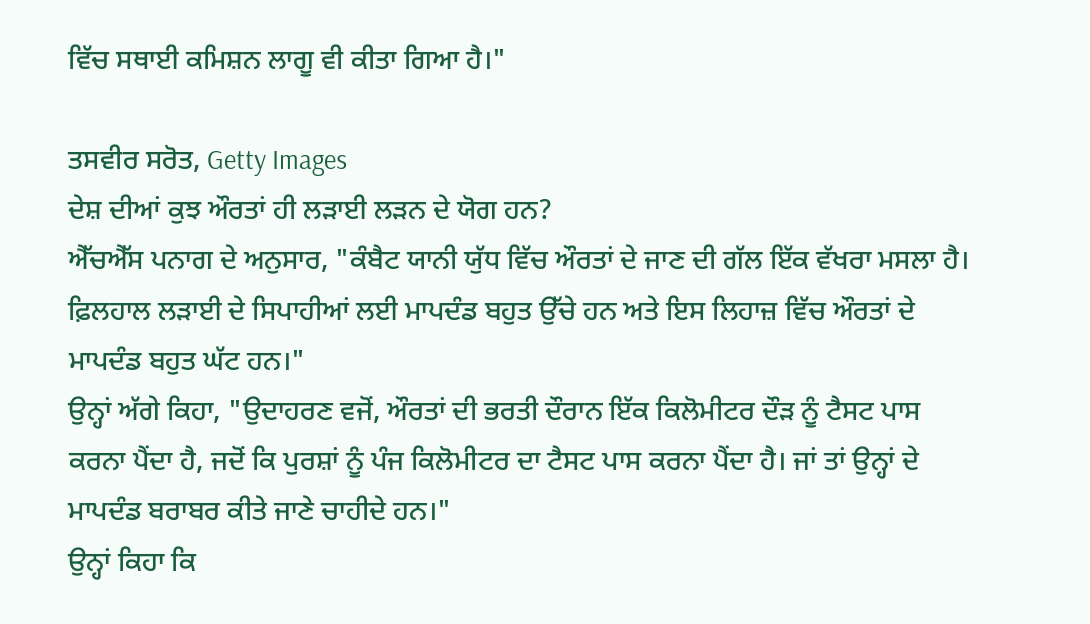ਵਿੱਚ ਸਥਾਈ ਕਮਿਸ਼ਨ ਲਾਗੂ ਵੀ ਕੀਤਾ ਗਿਆ ਹੈ।"

ਤਸਵੀਰ ਸਰੋਤ, Getty Images
ਦੇਸ਼ ਦੀਆਂ ਕੁਝ ਔਰਤਾਂ ਹੀ ਲੜਾਈ ਲੜਨ ਦੇ ਯੋਗ ਹਨ?
ਐੱਚਐੱਸ ਪਨਾਗ ਦੇ ਅਨੁਸਾਰ, "ਕੰਬੈਟ ਯਾਨੀ ਯੁੱਧ ਵਿੱਚ ਔਰਤਾਂ ਦੇ ਜਾਣ ਦੀ ਗੱਲ ਇੱਕ ਵੱਖਰਾ ਮਸਲਾ ਹੈ। ਫ਼ਿਲਹਾਲ ਲੜਾਈ ਦੇ ਸਿਪਾਹੀਆਂ ਲਈ ਮਾਪਦੰਡ ਬਹੁਤ ਉੱਚੇ ਹਨ ਅਤੇ ਇਸ ਲਿਹਾਜ਼ ਵਿੱਚ ਔਰਤਾਂ ਦੇ ਮਾਪਦੰਡ ਬਹੁਤ ਘੱਟ ਹਨ।"
ਉਨ੍ਹਾਂ ਅੱਗੇ ਕਿਹਾ, "ਉਦਾਹਰਣ ਵਜੋਂ, ਔਰਤਾਂ ਦੀ ਭਰਤੀ ਦੌਰਾਨ ਇੱਕ ਕਿਲੋਮੀਟਰ ਦੌੜ ਨੂੰ ਟੈਸਟ ਪਾਸ ਕਰਨਾ ਪੈਂਦਾ ਹੈ, ਜਦੋਂ ਕਿ ਪੁਰਸ਼ਾਂ ਨੂੰ ਪੰਜ ਕਿਲੋਮੀਟਰ ਦਾ ਟੈਸਟ ਪਾਸ ਕਰਨਾ ਪੈਂਦਾ ਹੈ। ਜਾਂ ਤਾਂ ਉਨ੍ਹਾਂ ਦੇ ਮਾਪਦੰਡ ਬਰਾਬਰ ਕੀਤੇ ਜਾਣੇ ਚਾਹੀਦੇ ਹਨ।"
ਉਨ੍ਹਾਂ ਕਿਹਾ ਕਿ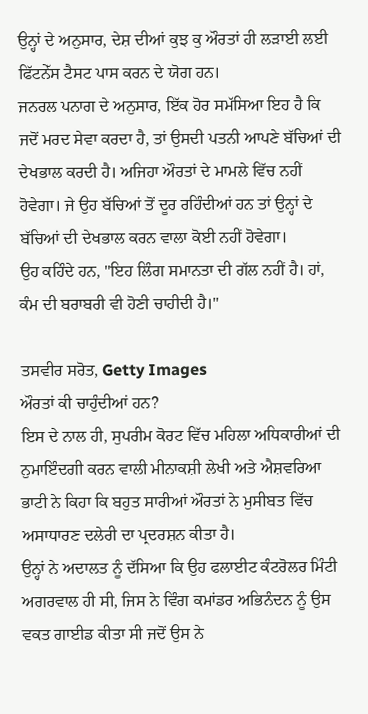ਉਨ੍ਹਾਂ ਦੇ ਅਨੁਸਾਰ, ਦੇਸ਼ ਦੀਆਂ ਕੁਝ ਕੁ ਔਰਤਾਂ ਹੀ ਲੜਾਈ ਲਈ ਫਿੱਟਨੇੱਸ ਟੈਸਟ ਪਾਸ ਕਰਨ ਦੇ ਯੋਗ ਹਨ।
ਜਨਰਲ ਪਨਾਗ ਦੇ ਅਨੁਸਾਰ, ਇੱਕ ਹੋਰ ਸਮੱਸਿਆ ਇਹ ਹੈ ਕਿ ਜਦੋਂ ਮਰਦ ਸੇਵਾ ਕਰਦਾ ਹੈ, ਤਾਂ ਉਸਦੀ ਪਤਨੀ ਆਪਣੇ ਬੱਚਿਆਂ ਦੀ ਦੇਖਭਾਲ ਕਰਦੀ ਹੈ। ਅਜਿਹਾ ਔਰਤਾਂ ਦੇ ਮਾਮਲੇ ਵਿੱਚ ਨਹੀਂ ਹੋਵੇਗਾ। ਜੇ ਉਹ ਬੱਚਿਆਂ ਤੋਂ ਦੂਰ ਰਹਿੰਦੀਆਂ ਹਨ ਤਾਂ ਉਨ੍ਹਾਂ ਦੇ ਬੱਚਿਆਂ ਦੀ ਦੇਖਭਾਲ ਕਰਨ ਵਾਲਾ ਕੋਈ ਨਹੀਂ ਹੋਵੇਗਾ।
ਉਹ ਕਹਿੰਦੇ ਹਨ, "ਇਹ ਲਿੰਗ ਸਮਾਨਤਾ ਦੀ ਗੱਲ ਨਹੀਂ ਹੈ। ਹਾਂ, ਕੰਮ ਦੀ ਬਰਾਬਰੀ ਵੀ ਹੋਣੀ ਚਾਹੀਦੀ ਹੈ।"

ਤਸਵੀਰ ਸਰੋਤ, Getty Images
ਔਰਤਾਂ ਕੀ ਚਾਹੁੰਦੀਆਂ ਹਨ?
ਇਸ ਦੇ ਨਾਲ ਹੀ, ਸੁਪਰੀਮ ਕੋਰਟ ਵਿੱਚ ਮਹਿਲਾ ਅਧਿਕਾਰੀਆਂ ਦੀ ਨੁਮਾਇੰਦਗੀ ਕਰਨ ਵਾਲੀ ਮੀਨਾਕਸ਼ੀ ਲੇਖੀ ਅਤੇ ਐਸ਼ਵਰਿਆ ਭਾਟੀ ਨੇ ਕਿਹਾ ਕਿ ਬਹੁਤ ਸਾਰੀਆਂ ਔਰਤਾਂ ਨੇ ਮੁਸੀਬਤ ਵਿੱਚ ਅਸਾਧਾਰਣ ਦਲੇਰੀ ਦਾ ਪ੍ਰਦਰਸ਼ਨ ਕੀਤਾ ਹੈ।
ਉਨ੍ਹਾਂ ਨੇ ਅਦਾਲਤ ਨੂੰ ਦੱਸਿਆ ਕਿ ਉਹ ਫਲਾਈਟ ਕੰਟਰੋਲਰ ਮਿੰਟੀ ਅਗਰਵਾਲ ਹੀ ਸੀ, ਜਿਸ ਨੇ ਵਿੰਗ ਕਮਾਂਡਰ ਅਭਿਨੰਦਨ ਨੂੰ ਉਸ ਵਕਤ ਗਾਈਡ ਕੀਤਾ ਸੀ ਜਦੋਂ ਉਸ ਨੇ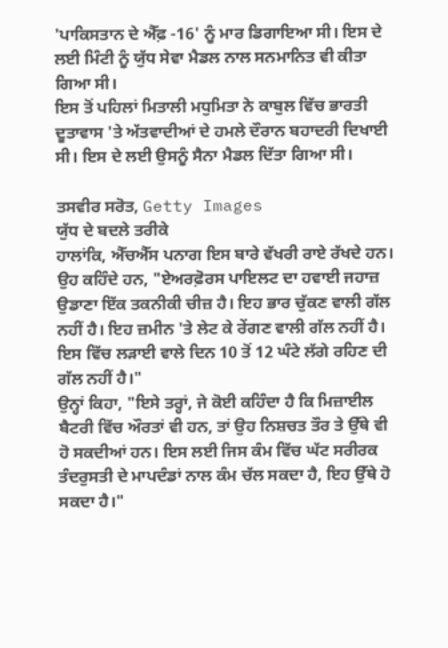'ਪਾਕਿਸਤਾਨ ਦੇ ਐੱਫ਼ -16' ਨੂੰ ਮਾਰ ਡਿਗਾਇਆ ਸੀ। ਇਸ ਦੇ ਲਈ ਮਿੰਟੀ ਨੂੰ ਯੁੱਧ ਸੇਵਾ ਮੈਡਲ ਨਾਲ ਸਨਮਾਨਿਤ ਵੀ ਕੀਤਾ ਗਿਆ ਸੀ।
ਇਸ ਤੋਂ ਪਹਿਲਾਂ ਮਿਤਾਲੀ ਮਧੁਮਿਤਾ ਨੇ ਕਾਬੁਲ ਵਿੱਚ ਭਾਰਤੀ ਦੂਤਾਵਾਸ 'ਤੇ ਅੱਤਵਾਦੀਆਂ ਦੇ ਹਮਲੇ ਦੌਰਾਨ ਬਹਾਦਰੀ ਦਿਖਾਈ ਸੀ। ਇਸ ਦੇ ਲਈ ਉਸਨੂੰ ਸੈਨਾ ਮੈਡਲ ਦਿੱਤਾ ਗਿਆ ਸੀ।

ਤਸਵੀਰ ਸਰੋਤ, Getty Images
ਯੁੱਧ ਦੇ ਬਦਲੇ ਤਰੀਕੇ
ਹਾਲਾਂਕਿ, ਐੱਚਐੱਸ ਪਨਾਗ ਇਸ ਬਾਰੇ ਵੱਖਰੀ ਰਾਏ ਰੱਖਦੇ ਹਨ।
ਉਹ ਕਹਿੰਦੇ ਹਨ, "ਏਅਰਫ਼ੋਰਸ ਪਾਇਲਟ ਦਾ ਹਵਾਈ ਜਹਾਜ਼ ਉਡਾਣਾ ਇੱਕ ਤਕਨੀਕੀ ਚੀਜ਼ ਹੈ। ਇਹ ਭਾਰ ਚੁੱਕਣ ਵਾਲੀ ਗੱਲ ਨਹੀਂ ਹੈ। ਇਹ ਜ਼ਮੀਨ 'ਤੇ ਲੇਟ ਕੇ ਰੇਂਗਣ ਵਾਲੀ ਗੱਲ ਨਹੀਂ ਹੈ। ਇਸ ਵਿੱਚ ਲੜਾਈ ਵਾਲੇ ਦਿਨ 10 ਤੋਂ 12 ਘੰਟੇ ਲੱਗੇ ਰਹਿਣ ਦੀ ਗੱਲ ਨਹੀਂ ਹੈ।"
ਉਨ੍ਹਾਂ ਕਿਹਾ, "ਇਸੇ ਤਰ੍ਹਾਂ, ਜੇ ਕੋਈ ਕਹਿੰਦਾ ਹੈ ਕਿ ਮਿਜ਼ਾਈਲ ਬੈਟਰੀ ਵਿੱਚ ਔਰਤਾਂ ਵੀ ਹਨ, ਤਾਂ ਉਹ ਨਿਸ਼ਚਤ ਤੌਰ ਤੇ ਉੱਥੇ ਵੀ ਹੋ ਸਕਦੀਆਂ ਹਨ। ਇਸ ਲਈ ਜਿਸ ਕੰਮ ਵਿੱਚ ਘੱਟ ਸਰੀਰਕ ਤੰਦਰੁਸਤੀ ਦੇ ਮਾਪਦੰਡਾਂ ਨਾਲ ਕੰਮ ਚੱਲ ਸਕਦਾ ਹੈ, ਇਹ ਉੱਥੇ ਹੋ ਸਕਦਾ ਹੈ।"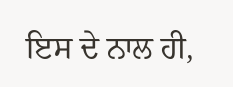ਇਸ ਦੇ ਨਾਲ ਹੀ,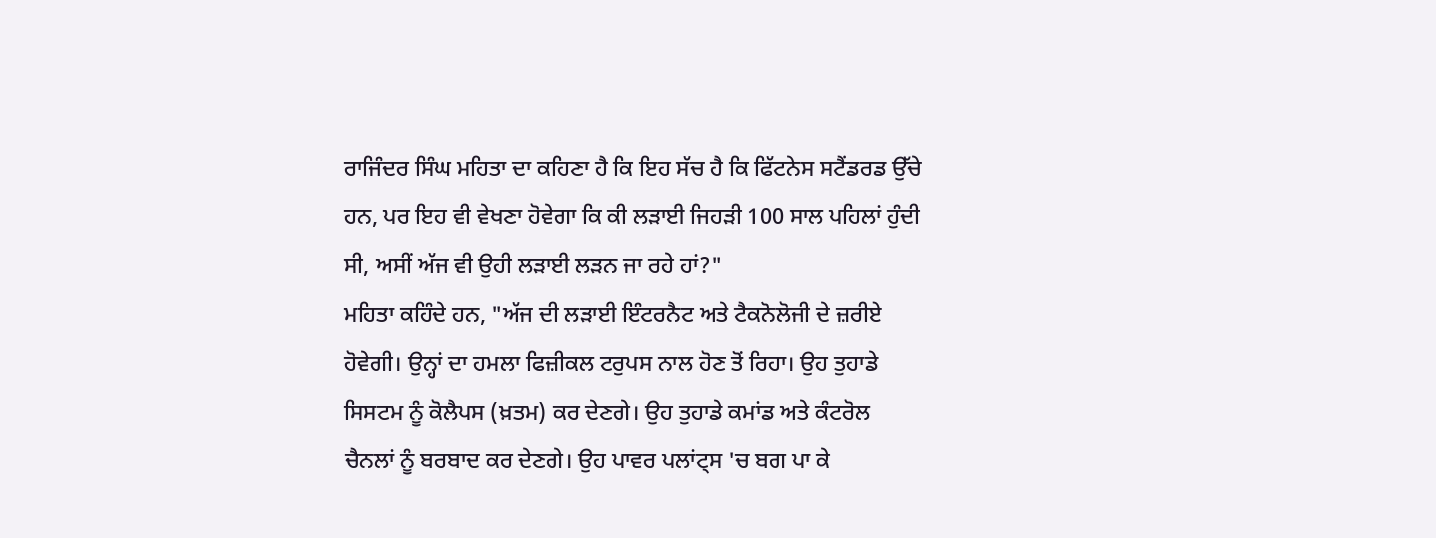ਰਾਜਿੰਦਰ ਸਿੰਘ ਮਹਿਤਾ ਦਾ ਕਹਿਣਾ ਹੈ ਕਿ ਇਹ ਸੱਚ ਹੈ ਕਿ ਫਿੱਟਨੇਸ ਸਟੈਂਡਰਡ ਉੱਚੇ ਹਨ, ਪਰ ਇਹ ਵੀ ਵੇਖਣਾ ਹੋਵੇਗਾ ਕਿ ਕੀ ਲੜਾਈ ਜਿਹੜੀ 100 ਸਾਲ ਪਹਿਲਾਂ ਹੁੰਦੀ ਸੀ, ਅਸੀਂ ਅੱਜ ਵੀ ਉਹੀ ਲੜਾਈ ਲੜਨ ਜਾ ਰਹੇ ਹਾਂ?"
ਮਹਿਤਾ ਕਹਿੰਦੇ ਹਨ, "ਅੱਜ ਦੀ ਲੜਾਈ ਇੰਟਰਨੈਟ ਅਤੇ ਟੈਕਨੋਲੋਜੀ ਦੇ ਜ਼ਰੀਏ ਹੋਵੇਗੀ। ਉਨ੍ਹਾਂ ਦਾ ਹਮਲਾ ਫਿਜ਼ੀਕਲ ਟਰੁਪਸ ਨਾਲ ਹੋਣ ਤੋਂ ਰਿਹਾ। ਉਹ ਤੁਹਾਡੇ ਸਿਸਟਮ ਨੂੰ ਕੋਲੈਪਸ (ਖ਼ਤਮ) ਕਰ ਦੇਣਗੇ। ਉਹ ਤੁਹਾਡੇ ਕਮਾਂਡ ਅਤੇ ਕੰਟਰੋਲ ਚੈਨਲਾਂ ਨੂੰ ਬਰਬਾਦ ਕਰ ਦੇਣਗੇ। ਉਹ ਪਾਵਰ ਪਲਾਂਟ੍ਸ 'ਚ ਬਗ ਪਾ ਕੇ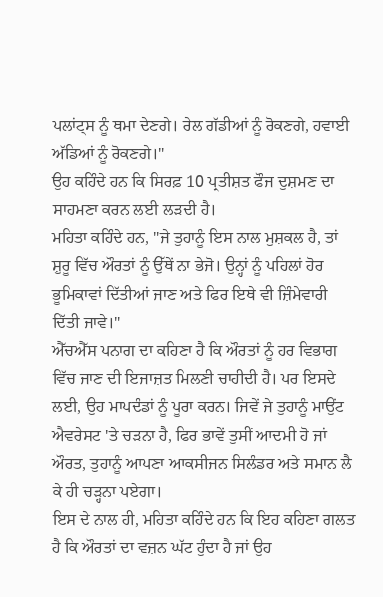ਪਲਾਂਟ੍ਸ ਨੂੰ ਥਮਾ ਦੇਣਗੇ। ਰੇਲ ਗੱਡੀਆਂ ਨੂੰ ਰੋਕਣਗੇ, ਹਵਾਈ ਅੱਡਿਆਂ ਨੂੰ ਰੋਕਣਗੇ।"
ਉਹ ਕਹਿੰਦੇ ਹਨ ਕਿ ਸਿਰਫ਼ 10 ਪ੍ਰਤੀਸ਼ਤ ਫੌਜ ਦੁਸ਼ਮਣ ਦਾ ਸਾਹਮਣਾ ਕਰਨ ਲਈ ਲੜਦੀ ਹੈ।
ਮਹਿਤਾ ਕਹਿੰਦੇ ਹਨ, "ਜੇ ਤੁਹਾਨੂੰ ਇਸ ਨਾਲ ਮੁਸ਼ਕਲ ਹੈ, ਤਾਂ ਸ਼ੁਰੂ ਵਿੱਚ ਔਰਤਾਂ ਨੂੰ ਉੱਥੇਂ ਨਾ ਭੇਜੋ। ਉਨ੍ਹਾਂ ਨੂੰ ਪਹਿਲਾਂ ਹੋਰ ਭੂਮਿਕਾਵਾਂ ਦਿੱਤੀਆਂ ਜਾਣ ਅਤੇ ਫਿਰ ਇਥੇ ਵੀ ਜ਼ਿੰਮੇਵਾਰੀ ਦਿੱਤੀ ਜਾਵੇ।"
ਐੱਚਐੱਸ ਪਨਾਗ ਦਾ ਕਹਿਣਾ ਹੈ ਕਿ ਔਰਤਾਂ ਨੂੰ ਹਰ ਵਿਭਾਗ ਵਿੱਚ ਜਾਣ ਦੀ ਇਜਾਜ਼ਤ ਮਿਲਣੀ ਚਾਹੀਦੀ ਹੈ। ਪਰ ਇਸਦੇ ਲਈ, ਉਹ ਮਾਪਦੰਡਾਂ ਨੂੰ ਪੂਰਾ ਕਰਨ। ਜਿਵੇਂ ਜੇ ਤੁਹਾਨੂੰ ਮਾਉਂਟ ਐਵਰੇਸਟ 'ਤੇ ਚੜਨਾ ਹੈ, ਫਿਰ ਭਾਵੇਂ ਤੁਸੀਂ ਆਦਮੀ ਹੋ ਜਾਂ ਔਰਤ, ਤੁਹਾਨੂੰ ਆਪਣਾ ਆਕਸੀਜਨ ਸਿਲੰਡਰ ਅਤੇ ਸਮਾਨ ਲੈ ਕੇ ਹੀ ਚੜ੍ਹਨਾ ਪਏਗਾ।
ਇਸ ਦੇ ਨਾਲ ਹੀ, ਮਹਿਤਾ ਕਹਿੰਦੇ ਹਨ ਕਿ ਇਹ ਕਹਿਣਾ ਗਲਤ ਹੈ ਕਿ ਔਰਤਾਂ ਦਾ ਵਜ਼ਨ ਘੱਟ ਹੁੰਦਾ ਹੈ ਜਾਂ ਉਹ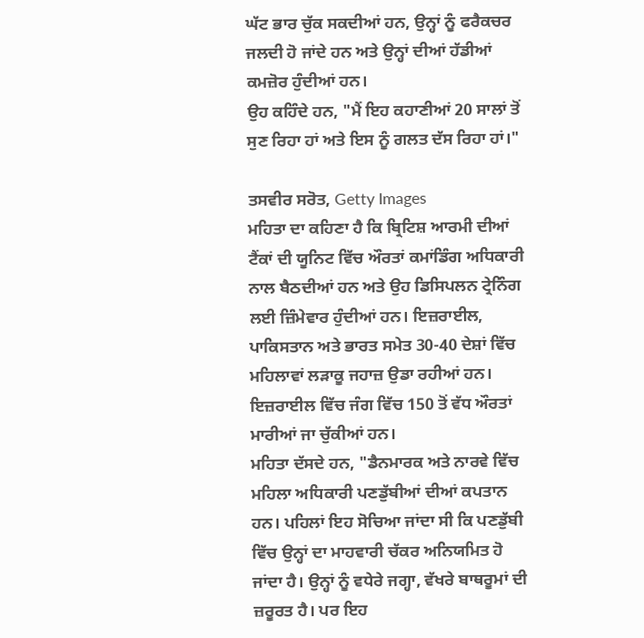ਘੱਟ ਭਾਰ ਚੁੱਕ ਸਕਦੀਆਂ ਹਨ, ਉਨ੍ਹਾਂ ਨੂੰ ਫਰੈਕਚਰ ਜਲਦੀ ਹੋ ਜਾਂਦੇ ਹਨ ਅਤੇ ਉਨ੍ਹਾਂ ਦੀਆਂ ਹੱਡੀਆਂ ਕਮਜ਼ੋਰ ਹੁੰਦੀਆਂ ਹਨ।
ਉਹ ਕਹਿੰਦੇ ਹਨ, "ਮੈਂ ਇਹ ਕਹਾਣੀਆਂ 20 ਸਾਲਾਂ ਤੋਂ ਸੁਣ ਰਿਹਾ ਹਾਂ ਅਤੇ ਇਸ ਨੂੰ ਗਲਤ ਦੱਸ ਰਿਹਾ ਹਾਂ।"

ਤਸਵੀਰ ਸਰੋਤ, Getty Images
ਮਹਿਤਾ ਦਾ ਕਹਿਣਾ ਹੈ ਕਿ ਬ੍ਰਿਟਿਸ਼ ਆਰਮੀ ਦੀਆਂ ਟੈਂਕਾਂ ਦੀ ਯੂਨਿਟ ਵਿੱਚ ਔਰਤਾਂ ਕਮਾਂਡਿੰਗ ਅਧਿਕਾਰੀ ਨਾਲ ਬੈਠਦੀਆਂ ਹਨ ਅਤੇ ਉਹ ਡਿਸਿਪਲਨ ਟ੍ਰੇਨਿੰਗ ਲਈ ਜ਼ਿੰਮੇਵਾਰ ਹੁੰਦੀਆਂ ਹਨ। ਇਜ਼ਰਾਈਲ, ਪਾਕਿਸਤਾਨ ਅਤੇ ਭਾਰਤ ਸਮੇਤ 30-40 ਦੇਸ਼ਾਂ ਵਿੱਚ ਮਹਿਲਾਵਾਂ ਲੜਾਕੂ ਜਹਾਜ਼ ਉਡਾ ਰਹੀਆਂ ਹਨ। ਇਜ਼ਰਾਈਲ ਵਿੱਚ ਜੰਗ ਵਿੱਚ 150 ਤੋਂ ਵੱਧ ਔਰਤਾਂ ਮਾਰੀਆਂ ਜਾ ਚੁੱਕੀਆਂ ਹਨ।
ਮਹਿਤਾ ਦੱਸਦੇ ਹਨ, "ਡੈਨਮਾਰਕ ਅਤੇ ਨਾਰਵੇ ਵਿੱਚ ਮਹਿਲਾ ਅਧਿਕਾਰੀ ਪਣਡੁੱਬੀਆਂ ਦੀਆਂ ਕਪਤਾਨ ਹਨ। ਪਹਿਲਾਂ ਇਹ ਸੋਚਿਆ ਜਾਂਦਾ ਸੀ ਕਿ ਪਣਡੁੱਬੀ ਵਿੱਚ ਉਨ੍ਹਾਂ ਦਾ ਮਾਹਵਾਰੀ ਚੱਕਰ ਅਨਿਯਮਿਤ ਹੋ ਜਾਂਦਾ ਹੈ। ਉਨ੍ਹਾਂ ਨੂੰ ਵਧੇਰੇ ਜਗ੍ਹਾ, ਵੱਖਰੇ ਬਾਥਰੂਮਾਂ ਦੀ ਜ਼ਰੂਰਤ ਹੈ। ਪਰ ਇਹ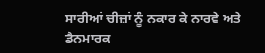ਸਾਰੀਆਂ ਚੀਜ਼ਾਂ ਨੂੰ ਨਕਾਰ ਕੇ ਨਾਰਵੇ ਅਤੇ ਡੈਨਮਾਰਕ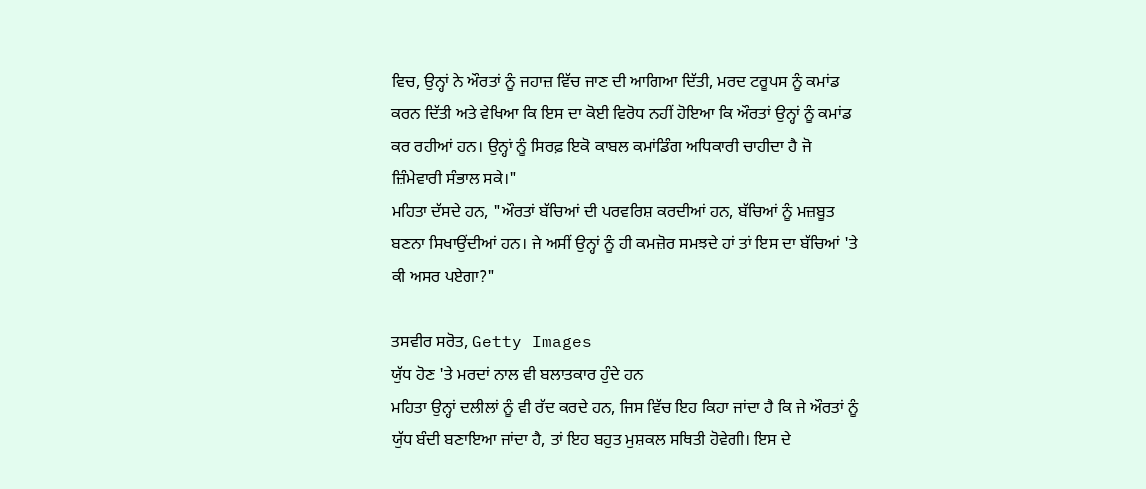ਵਿਚ, ਉਨ੍ਹਾਂ ਨੇ ਔਰਤਾਂ ਨੂੰ ਜਹਾਜ਼ ਵਿੱਚ ਜਾਣ ਦੀ ਆਗਿਆ ਦਿੱਤੀ, ਮਰਦ ਟਰੂਪਸ ਨੂੰ ਕਮਾਂਡ ਕਰਨ ਦਿੱਤੀ ਅਤੇ ਵੇਖਿਆ ਕਿ ਇਸ ਦਾ ਕੋਈ ਵਿਰੋਧ ਨਹੀਂ ਹੋਇਆ ਕਿ ਔਰਤਾਂ ਉਨ੍ਹਾਂ ਨੂੰ ਕਮਾਂਡ ਕਰ ਰਹੀਆਂ ਹਨ। ਉਨ੍ਹਾਂ ਨੂੰ ਸਿਰਫ਼ ਇਕੋ ਕਾਬਲ ਕਮਾਂਡਿੰਗ ਅਧਿਕਾਰੀ ਚਾਹੀਦਾ ਹੈ ਜੋ ਜ਼ਿੰਮੇਵਾਰੀ ਸੰਭਾਲ ਸਕੇ।"
ਮਹਿਤਾ ਦੱਸਦੇ ਹਨ, "ਔਰਤਾਂ ਬੱਚਿਆਂ ਦੀ ਪਰਵਰਿਸ਼ ਕਰਦੀਆਂ ਹਨ, ਬੱਚਿਆਂ ਨੂੰ ਮਜ਼ਬੂਤ ਬਣਨਾ ਸਿਖਾਉਂਦੀਆਂ ਹਨ। ਜੇ ਅਸੀਂ ਉਨ੍ਹਾਂ ਨੂੰ ਹੀ ਕਮਜ਼ੋਰ ਸਮਝਦੇ ਹਾਂ ਤਾਂ ਇਸ ਦਾ ਬੱਚਿਆਂ 'ਤੇ ਕੀ ਅਸਰ ਪਏਗਾ?"

ਤਸਵੀਰ ਸਰੋਤ, Getty Images
ਯੁੱਧ ਹੋਣ 'ਤੇ ਮਰਦਾਂ ਨਾਲ ਵੀ ਬਲਾਤਕਾਰ ਹੁੰਦੇ ਹਨ
ਮਹਿਤਾ ਉਨ੍ਹਾਂ ਦਲੀਲਾਂ ਨੂੰ ਵੀ ਰੱਦ ਕਰਦੇ ਹਨ, ਜਿਸ ਵਿੱਚ ਇਹ ਕਿਹਾ ਜਾਂਦਾ ਹੈ ਕਿ ਜੇ ਔਰਤਾਂ ਨੂੰ ਯੁੱਧ ਬੰਦੀ ਬਣਾਇਆ ਜਾਂਦਾ ਹੈ, ਤਾਂ ਇਹ ਬਹੁਤ ਮੁਸ਼ਕਲ ਸਥਿਤੀ ਹੋਵੇਗੀ। ਇਸ ਦੇ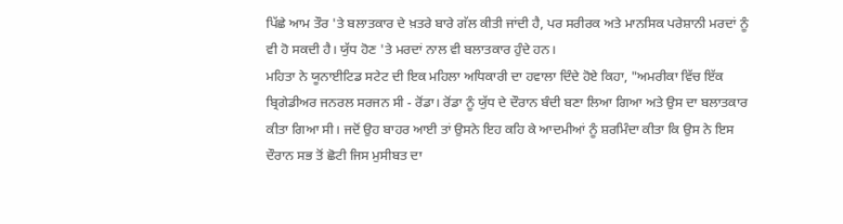ਪਿੱਛੇ ਆਮ ਤੌਰ 'ਤੇ ਬਲਾਤਕਾਰ ਦੇ ਖ਼ਤਰੇ ਬਾਰੇ ਗੱਲ ਕੀਤੀ ਜਾਂਦੀ ਹੈ, ਪਰ ਸਰੀਰਕ ਅਤੇ ਮਾਨਸਿਕ ਪਰੇਸ਼ਾਨੀ ਮਰਦਾਂ ਨੂੰ ਵੀ ਹੋ ਸਕਦੀ ਹੈ। ਯੁੱਧ ਹੋਣ 'ਤੇ ਮਰਦਾਂ ਨਾਲ ਵੀ ਬਲਾਤਕਾਰ ਹੁੰਦੇ ਹਨ।
ਮਹਿਤਾ ਨੇ ਯੂਨਾਈਟਿਡ ਸਟੇਟ ਦੀ ਇਕ ਮਹਿਲਾ ਅਧਿਕਾਰੀ ਦਾ ਹਵਾਲਾ ਦਿੰਦੇ ਹੋਏ ਕਿਹਾ, "ਅਮਰੀਕਾ ਵਿੱਚ ਇੱਕ ਬ੍ਰਿਗੇਡੀਅਰ ਜਨਰਲ ਸਰਜਨ ਸੀ - ਰੋਂਡਾ। ਰੋਂਡਾ ਨੂੰ ਯੁੱਧ ਦੇ ਦੌਰਾਨ ਬੰਦੀ ਬਣਾ ਲਿਆ ਗਿਆ ਅਤੇ ਉਸ ਦਾ ਬਲਾਤਕਾਰ ਕੀਤਾ ਗਿਆ ਸੀ। ਜਦੋਂ ਉਹ ਬਾਹਰ ਆਈ ਤਾਂ ਉਸਨੇ ਇਹ ਕਹਿ ਕੇ ਆਦਮੀਆਂ ਨੂੰ ਸ਼ਰਮਿੰਦਾ ਕੀਤਾ ਕਿ ਉਸ ਨੇ ਇਸ ਦੌਰਾਨ ਸਭ ਤੋਂ ਛੋਟੀ ਜਿਸ ਮੁਸੀਬਤ ਦਾ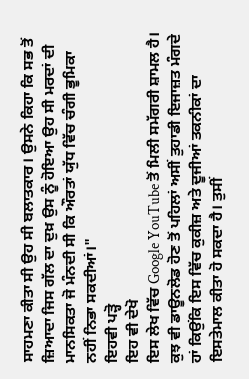ਸਾਹਮਣਾ ਕੀਤਾ ਸੀ ਉਹ ਸੀ ਬਲਾਤਕਾਰ। ਉਸਨੇ ਕਿਹਾ ਕਿ ਸਭ ਤੋਂ ਜ਼ਿਆਦਾ ਜਿਸ ਗੱਲ ਦਾ ਦੁਖ਼ ਉਸ ਨੂੰ ਹੋਇਆ ਉਹ ਸੀ ਮਰਦਾਂ ਦੀ ਮਾਨਸਿਕਤਾ ਜੋ ਮੰਨਦੀ ਸੀ ਕਿ ਔਰਤਾਂ ਯੁੱਧ ਵਿੱਚ ਚੰਗੀ ਭੂਮਿਕਾ ਨਹੀਂ ਨਿਭਾ ਸਕਦੀਆਂ।"
ਇਹਵੀ ਪੜ੍ਹੋ
ਇਹ ਵੀ ਦੇਖੋ
ਇਸ ਲੇਖ ਵਿੱਚ Google YouTube ਤੋਂ ਮਿਲੀ ਸਮੱਗਰੀ ਸ਼ਾਮਲ ਹੈ। ਕੁਝ ਵੀ ਡਾਊਨਲੋਡ ਹੋਣ ਤੋਂ ਪਹਿਲਾਂ ਅਸੀਂ ਤੁਹਾਡੀ ਇਜਾਜ਼ਤ ਮੰਗਦੇ ਹਾਂ ਕਿਉਂਕਿ ਇਸ ਵਿੱਚ ਕੁਕੀਜ਼ ਅਤੇ ਦੂਜੀਆਂ ਤਕਨੀਕਾਂ ਦਾ ਇਸਤੇਮਾਲ ਕੀਤਾ ਹੋ ਸਕਦਾ ਹੈ। ਤੁਸੀਂ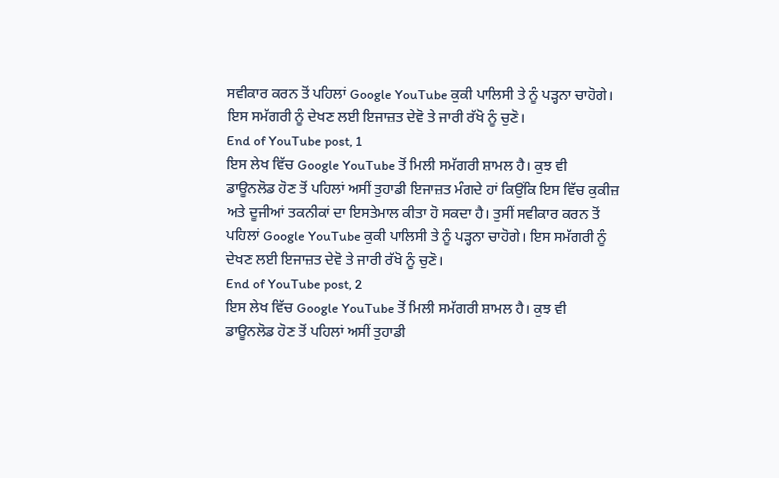ਸਵੀਕਾਰ ਕਰਨ ਤੋਂ ਪਹਿਲਾਂ Google YouTube ਕੁਕੀ ਪਾਲਿਸੀ ਤੇ ਨੂੰ ਪੜ੍ਹਨਾ ਚਾਹੋਗੇ। ਇਸ ਸਮੱਗਰੀ ਨੂੰ ਦੇਖਣ ਲਈ ਇਜਾਜ਼ਤ ਦੇਵੋ ਤੇ ਜਾਰੀ ਰੱਖੋ ਨੂੰ ਚੁਣੋ।
End of YouTube post, 1
ਇਸ ਲੇਖ ਵਿੱਚ Google YouTube ਤੋਂ ਮਿਲੀ ਸਮੱਗਰੀ ਸ਼ਾਮਲ ਹੈ। ਕੁਝ ਵੀ ਡਾਊਨਲੋਡ ਹੋਣ ਤੋਂ ਪਹਿਲਾਂ ਅਸੀਂ ਤੁਹਾਡੀ ਇਜਾਜ਼ਤ ਮੰਗਦੇ ਹਾਂ ਕਿਉਂਕਿ ਇਸ ਵਿੱਚ ਕੁਕੀਜ਼ ਅਤੇ ਦੂਜੀਆਂ ਤਕਨੀਕਾਂ ਦਾ ਇਸਤੇਮਾਲ ਕੀਤਾ ਹੋ ਸਕਦਾ ਹੈ। ਤੁਸੀਂ ਸਵੀਕਾਰ ਕਰਨ ਤੋਂ ਪਹਿਲਾਂ Google YouTube ਕੁਕੀ ਪਾਲਿਸੀ ਤੇ ਨੂੰ ਪੜ੍ਹਨਾ ਚਾਹੋਗੇ। ਇਸ ਸਮੱਗਰੀ ਨੂੰ ਦੇਖਣ ਲਈ ਇਜਾਜ਼ਤ ਦੇਵੋ ਤੇ ਜਾਰੀ ਰੱਖੋ ਨੂੰ ਚੁਣੋ।
End of YouTube post, 2
ਇਸ ਲੇਖ ਵਿੱਚ Google YouTube ਤੋਂ ਮਿਲੀ ਸਮੱਗਰੀ ਸ਼ਾਮਲ ਹੈ। ਕੁਝ ਵੀ ਡਾਊਨਲੋਡ ਹੋਣ ਤੋਂ ਪਹਿਲਾਂ ਅਸੀਂ ਤੁਹਾਡੀ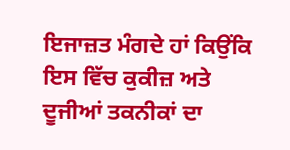ਇਜਾਜ਼ਤ ਮੰਗਦੇ ਹਾਂ ਕਿਉਂਕਿ ਇਸ ਵਿੱਚ ਕੁਕੀਜ਼ ਅਤੇ ਦੂਜੀਆਂ ਤਕਨੀਕਾਂ ਦਾ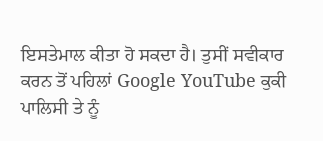ਇਸਤੇਮਾਲ ਕੀਤਾ ਹੋ ਸਕਦਾ ਹੈ। ਤੁਸੀਂ ਸਵੀਕਾਰ ਕਰਨ ਤੋਂ ਪਹਿਲਾਂ Google YouTube ਕੁਕੀ ਪਾਲਿਸੀ ਤੇ ਨੂੰ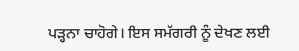ਪੜ੍ਹਨਾ ਚਾਹੋਗੇ। ਇਸ ਸਮੱਗਰੀ ਨੂੰ ਦੇਖਣ ਲਈ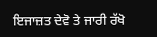ਇਜਾਜ਼ਤ ਦੇਵੋ ਤੇ ਜਾਰੀ ਰੱਖੋ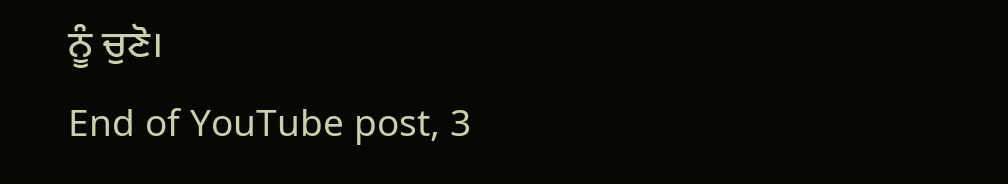ਨੂੰ ਚੁਣੋ।
End of YouTube post, 3